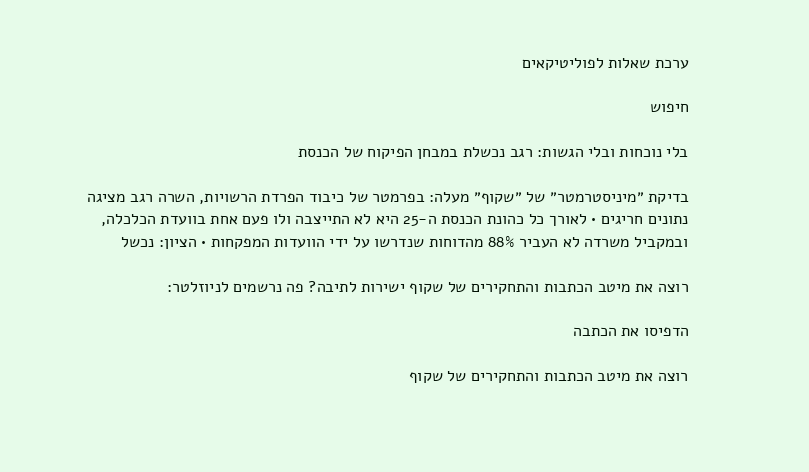ערכת שאלות לפוליטיקאים

חיפוש

בלי נוכחות ובלי הגשות: רגב נכשלת במבחן הפיקוח של הכנסת

בדיקת ״מיניסטרמטר״ של ״שקוף״ מעלה: בפרמטר של כיבוד הפרדת הרשויות, השרה רגב מציגה נתונים חריגים • לאורך כל כהונת הכנסת ה-25 היא לא התייצבה ולו פעם אחת בוועדת הכלכלה, ובמקביל משרדה לא העביר 88% מהדוחות שנדרשו על ידי הוועדות המפקחות • הציון: נכשל

רוצה את מיטב הכתבות והתחקירים של שקוף ישירות לתיבה? פה נרשמים לניוזלטר:

הדפיסו את הכתבה

רוצה את מיטב הכתבות והתחקירים של שקוף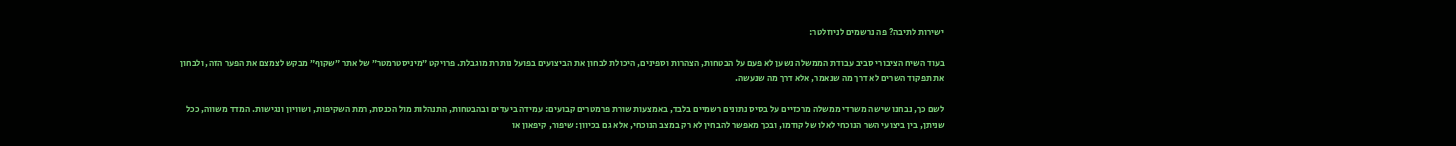ישירות לתיבה? פה נרשמים לניוזלטר:

בעוד השיח הציבורי סביב עבודת הממשלה נשען לא פעם על הבטחות, הצהרות וספינים, היכולת לבחון את הביצועים בפועל נותרת מוגבלת. פרויקט ״מיניסטרמטר״ של אתר ״שקוף״ מבקש לצמצם את הפער הזה, ולבחון את תפקוד השרים לא דרך מה שנאמר, אלא דרך מה שנעשה.

לשם כך, נבחנו שישה משרדי ממשלה מרכזיים על בסיס נתונים רשמיים בלבד, באמצעות שורת פרמטרים קבועים: עמידה ביעדים ובהבטחות, התנהלות מול הכנסת, רמת השקיפות, ושוויון ונגישות. המדד משווה, ככל שניתן, בין ביצועי השר הנוכחי לאלו של קודמו, ובכך מאפשר להבחין לא רק במצב הנוכחי, אלא גם בכיוון: שיפור, קיפאון או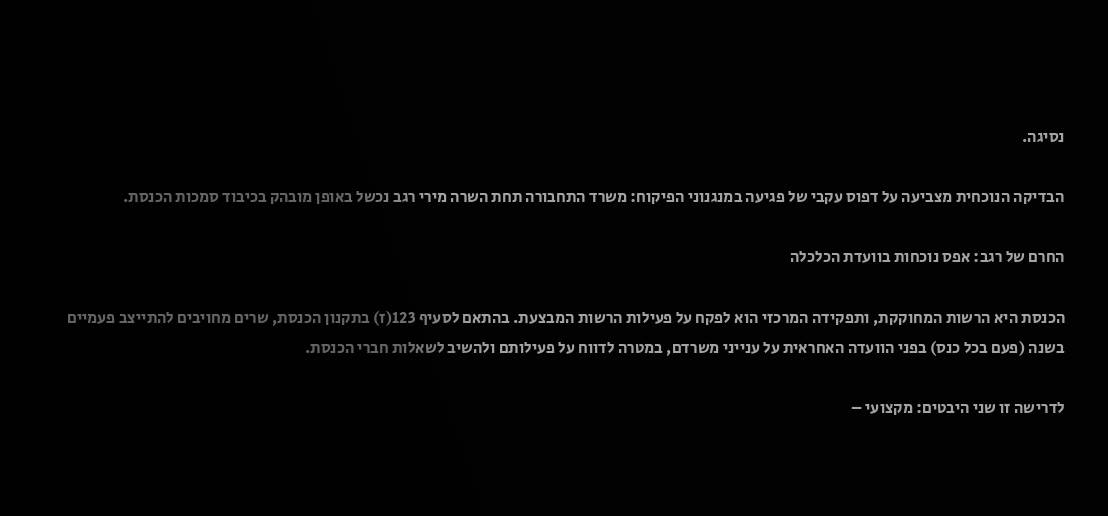נסיגה.

הבדיקה הנוכחית מצביעה על דפוס עקבי של פגיעה במנגנוני הפיקוח: משרד התחבורה תחת השרה מירי רגב נכשל באופן מובהק בכיבוד סמכות הכנסת.

החרם של רגב: אפס נוכחות בוועדת הכלכלה

הכנסת היא הרשות המחוקקת, ותפקידה המרכזי הוא לפקח על פעילות הרשות המבצעת. בהתאם לסעיף 123(ז) בתקנון הכנסת, שרים מחויבים להתייצב פעמיים בשנה (פעם בכל כנס) בפני הוועדה האחראית על ענייני משרדם, במטרה לדווח על פעילותם ולהשיב לשאלות חברי הכנסת.

לדרישה זו שני היבטים: מקצועי –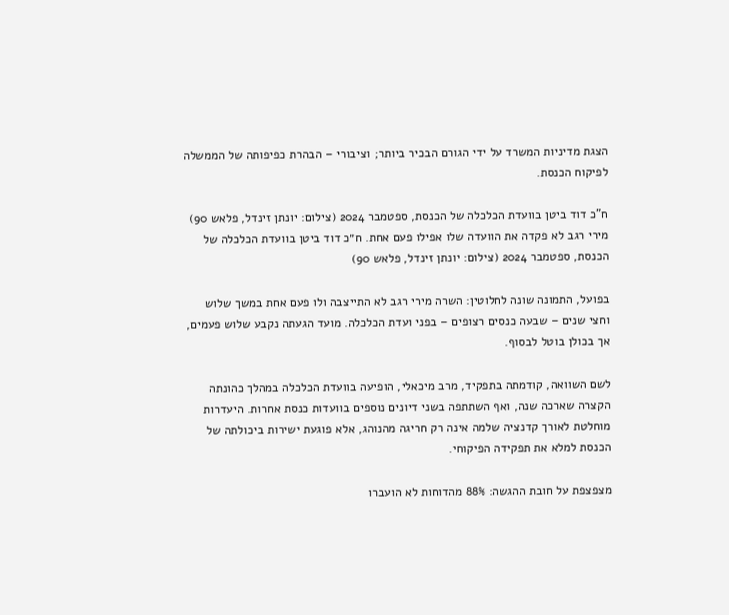הצגת מדיניות המשרד על ידי הגורם הבכיר ביותר; וציבורי – הבהרת כפיפותה של הממשלה לפיקוח הכנסת.

ח"כ דוד ביטן בוועדת הכלכלה של הכנסת, ספטמבר 2024 (צילום: יונתן זינדל, פלאש 90)
מירי רגב לא פקדה את הוועדה שלו אפילו פעם אחת. ח״כ דוד ביטן בוועדת הכלכלה של הכנסת, ספטמבר 2024 (צילום: יונתן זינדל, פלאש 90)

בפועל, התמונה שונה לחלוטין: השרה מירי רגב לא התייצבה ולו פעם אחת במשך שלוש וחצי שנים – שבעה כנסים רצופים – בפני ועדת הכלכלה. מועד הגעתה נקבע שלוש פעמים, אך בכולן בוטל לבסוף.

לשם השוואה, קודמתה בתפקיד, מרב מיכאלי, הופיעה בוועדת הכלכלה במהלך כהונתה הקצרה שארכה שנה, ואף השתתפה בשני דיונים נוספים בוועדות כנסת אחרות. היעדרות מוחלטת לאורך קדנציה שלמה אינה רק חריגה מהנוהג, אלא פוגעת ישירות ביכולתה של הכנסת למלא את תפקידה הפיקוחי.

מצפצפת על חובת ההגשה: 88% מהדוחות לא הועברו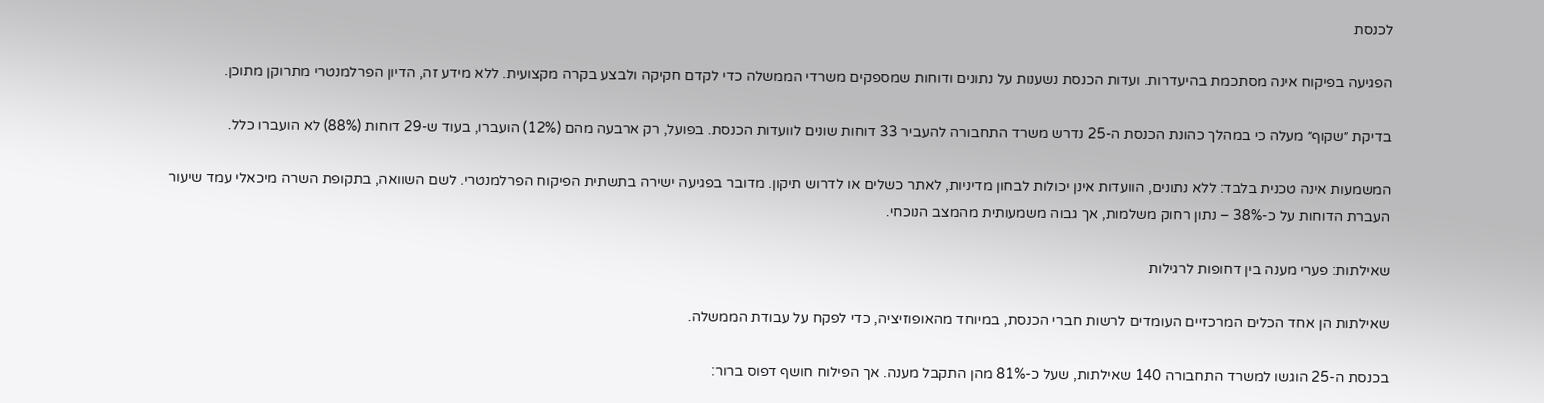לכנסת

הפגיעה בפיקוח אינה מסתכמת בהיעדרות. ועדות הכנסת נשענות על נתונים ודוחות שמספקים משרדי הממשלה כדי לקדם חקיקה ולבצע בקרה מקצועית. ללא מידע זה, הדיון הפרלמנטרי מתרוקן מתוכן.

בדיקת ״שקוף״ מעלה כי במהלך כהונת הכנסת ה-25 נדרש משרד התחבורה להעביר 33 דוחות שונים לוועדות הכנסת. בפועל, רק ארבעה מהם (12%) הועברו, בעוד ש-29 דוחות (88%) לא הועברו כלל.

המשמעות אינה טכנית בלבד: ללא נתונים, הוועדות אינן יכולות לבחון מדיניות, לאתר כשלים או לדרוש תיקון. מדובר בפגיעה ישירה בתשתית הפיקוח הפרלמנטרי. לשם השוואה, בתקופת השרה מיכאלי עמד שיעור העברת הדוחות על כ-38% – נתון רחוק משלמות, אך גבוה משמעותית מהמצב הנוכחי.

שאילתות: פערי מענה בין דחופות לרגילות

שאילתות הן אחד הכלים המרכזיים העומדים לרשות חברי הכנסת, במיוחד מהאופוזיציה, כדי לפקח על עבודת הממשלה.

בכנסת ה-25 הוגשו למשרד התחבורה 140 שאילתות, שעל כ-81% מהן התקבל מענה. אך הפילוח חושף דפוס ברור: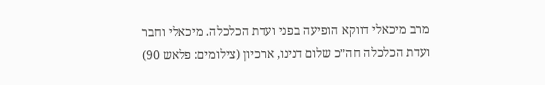מרב מיכאלי דווקא הופיעה בפני ועדת הכלכלה. מיכאלי וחבר ועדת הכלכלה חה״כ שלום דנינו, ארכיון (צילומים: פלאש 90)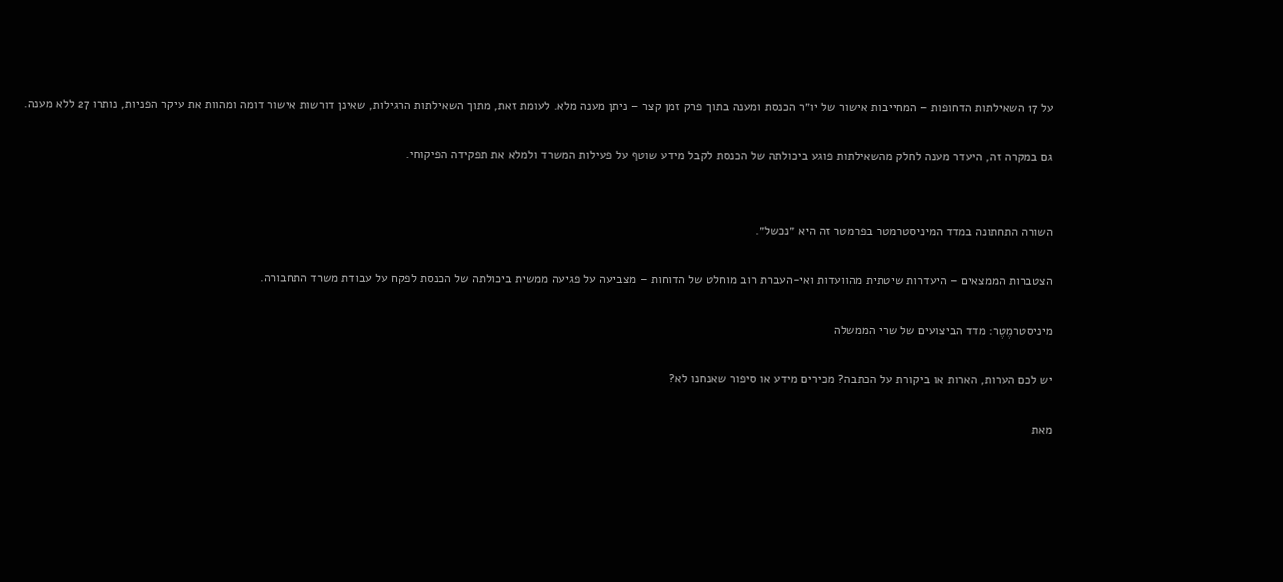על 17 השאילתות הדחופות – המחייבות אישור של יו״ר הכנסת ומענה בתוך פרק זמן קצר – ניתן מענה מלא. לעומת זאת, מתוך השאילתות הרגילות, שאינן דורשות אישור דומה ומהוות את עיקר הפניות, נותרו 27 ללא מענה.

גם במקרה זה, היעדר מענה לחלק מהשאילתות פוגע ביכולתה של הכנסת לקבל מידע שוטף על פעילות המשרד ולמלא את תפקידה הפיקוחי.


השורה התחתונה במדד המיניסטרמטר בפרמטר זה היא ״נכשל״.

הצטברות הממצאים – היעדרות שיטתית מהוועדות ואי-העברת רוב מוחלט של הדוחות – מצביעה על פגיעה ממשית ביכולתה של הכנסת לפקח על עבודת משרד התחבורה.

מיניסטרמֶטֶר: מדד הביצועים של שרי הממשלה

יש לכם הערות, הארות או ביקורת על הכתבה? מכירים מידע או סיפור שאנחנו לא?

מאת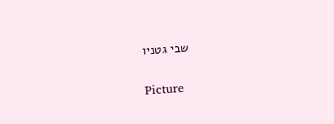שבי גטניו

Picture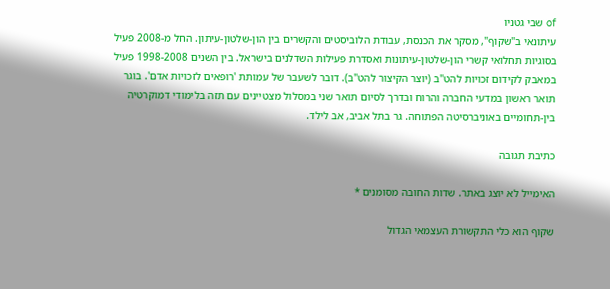of שבי גטניו
עיתונאי ב"שקוף", מסקר את הכנסת, עבודת הלוביסטים והקשרים בין הון-שלטון-עיתון. החל מ-2008 פעיל בסוגיות תחלואי קשרי הון-שלטון-עיתונות ואסדרת פעילות השדלנים בישראל. בין השנים 1998-2008 פעיל במאבק לקידום זכויות להט"ב (יוצר הקיצור להט"ב). דובר לשעבר של עמותת 'רופאים לזכויות אדם'. בוגר תואר ראשון במדעי החברה והרוח ובדרך לסיום תואר שני במסלול מצטיינים עם תזה בלימודי דמוקרטיה בין-תחומיים באוניברסיטה הפתוחה. גר בתל אביב, אב לילד.

כתיבת תגובה

האימייל לא יוצג באתר. שדות החובה מסומנים *

שקוף הוא כלי התקשורת העצמאי הגדול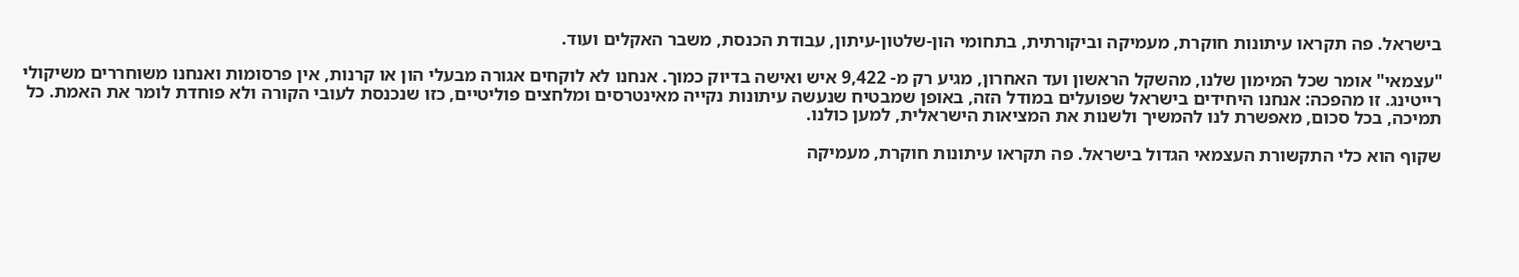בישראל. פה תקראו עיתונות חוקרת, מעמיקה וביקורתית, בתחומי הון-שלטון-עיתון, עבודת הכנסת, משבר האקלים ועוד.

"עצמאי" אומר שכל המימון שלנו, מהשקל הראשון ועד האחרון, מגיע רק מ- 9,422 איש ואישה בדיוק כמוך. אנחנו לא לוקחים אגורה מבעלי הון או קרנות, אין פרסומות ואנחנו משוחררים משיקולי רייטינג. זו מהפכה: אנחנו היחידים בישראל שפועלים במודל הזה, באופן שמבטיח שנעשה עיתונות נקייה מאינטרסים ומלחצים פוליטיים, כזו שנכנסת לעובי הקורה ולא פוחדת לומר את האמת. כל תמיכה, בכל סכום, מאפשרת לנו להמשיך ולשנות את המציאות הישראלית, למען כולנו.

שקוף הוא כלי התקשורת העצמאי הגדול בישראל. פה תקראו עיתונות חוקרת, מעמיקה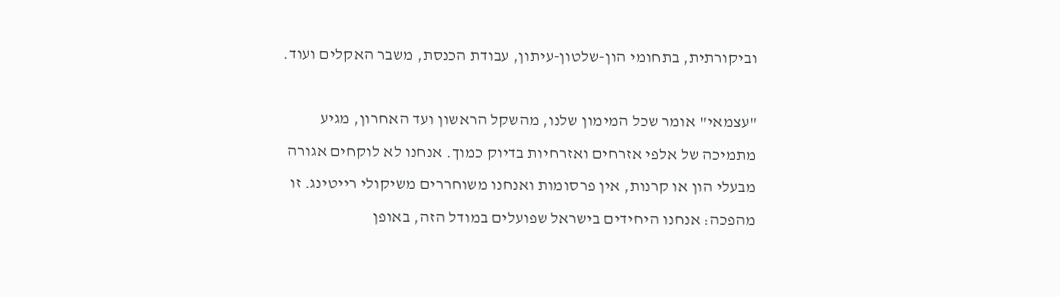וביקורתית, בתחומי הון-שלטון-עיתון, עבודת הכנסת, משבר האקלים ועוד.

"עצמאי" אומר שכל המימון שלנו, מהשקל הראשון ועד האחרון, מגיע מתמיכה של אלפי אזרחים ואזרחיות בדיוק כמוך. אנחנו לא לוקחים אגורה מבעלי הון או קרנות, אין פרסומות ואנחנו משוחררים משיקולי רייטינג. זו מהפכה: אנחנו היחידים בישראל שפועלים במודל הזה, באופן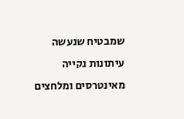שמבטיח שנעשה עיתונות נקייה מאינטרסים ומלחצים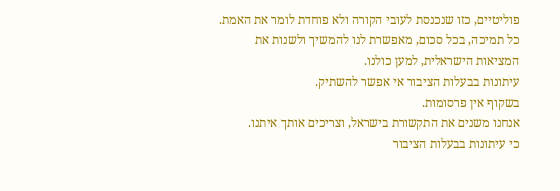פוליטיים, כזו שנכנסת לעובי הקורה ולא פוחדת לומר את האמת. כל תמיכה, בכל סכום, מאפשרת לנו להמשיך ולשנות את המציאות הישראלית, למען כולנו.
עיתונות בבעלות הציבור אי אפשר להשתיק.
בשקוף אין פרסומות.
אנחנו משנים את התקשורת בישראל, וצריכים אותך איתנו.
כי עיתונות בבעלות הציבור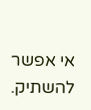אי אפשר להשתיק.